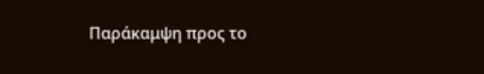Παράκαμψη προς το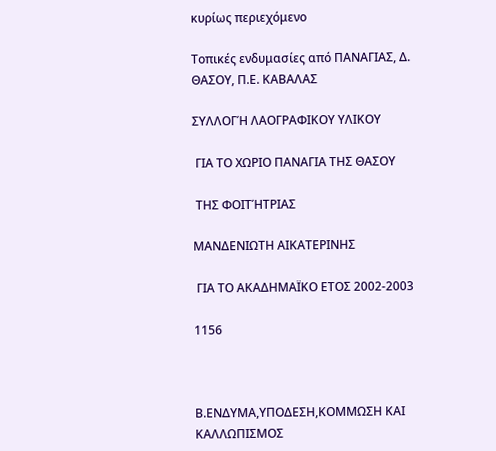κυρίως περιεχόμενο

Τοπικές ενδυμασίες από ΠΑΝΑΓΙΑΣ, Δ. ΘΑΣΟΥ, Π.Ε. ΚΑΒΑΛΑΣ

ΣΥΛΛΟΓΉ ΛΑΟΓΡΑΦΙΚΟΥ ΥΛΙΚΟΥ

 ΓΙΑ ΤΟ ΧΩΡΙΟ ΠΑΝΑΓΙΑ ΤΗΣ ΘΑΣΟΥ

 ΤΗΣ ΦΟΙΤΉΤΡΙΑΣ

ΜΑΝΔΕΝΙΩΤΗ ΑΙΚΑΤΕΡΙΝΗΣ

 ΓΙΑ ΤΟ ΑΚΑΔΗΜΑΪΚΟ ΕΤΟΣ 2002-2003

1156



Β.ΕΝΔΥΜΑ,ΥΠΟΔΕΣΗ,ΚΟΜΜΩΣΗ ΚΑΙ ΚΑΛΛΩΠΙΣΜΟΣ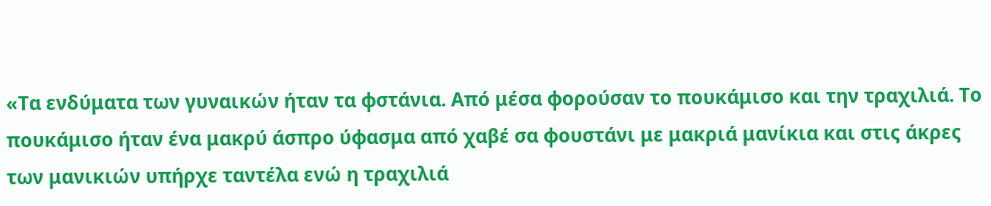«Τα ενδύματα των γυναικών ήταν τα φστάνια. Από μέσα φορούσαν το πουκάμισο και την τραχιλιά. Το πουκάμισο ήταν ένα μακρύ άσπρο ύφασμα από χαβέ σα φουστάνι με μακριά μανίκια και στις άκρες των μανικιών υπήρχε ταντέλα ενώ η τραχιλιά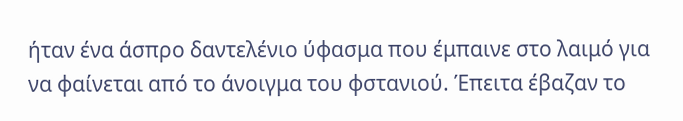ήταν ένα άσπρο δαντελένιο ύφασμα που έμπαινε στο λαιμό για να φαίνεται από το άνοιγμα του φστανιού. Έπειτα έβαζαν το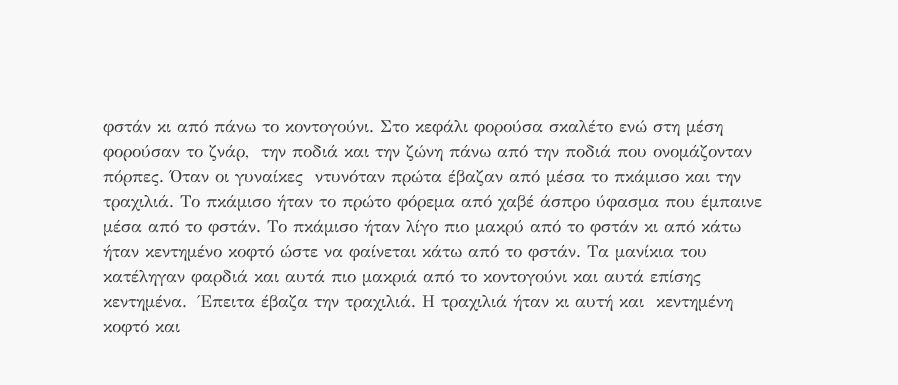φστάν κι από πάνω το κοντογούνι. Στο κεφάλι φορούσα σκαλέτο ενώ στη μέση φορούσαν το ζνάρ,  την ποδιά και την ζώνη πάνω από την ποδιά που ονομάζονταν πόρπες. Όταν οι γυναίκες  ντυνόταν πρώτα έβαζαν από μέσα το πκάμισο και την τραχιλιά. Το πκάμισο ήταν το πρώτο φόρεμα από χαβέ άσπρο ύφασμα που έμπαινε μέσα από το φστάν. Το πκάμισο ήταν λίγο πιο μακρύ από το φστάν κι από κάτω ήταν κεντημένο κοφτό ώστε να φαίνεται κάτω από το φστάν. Τα μανίκια του κατέληγαν φαρδιά και αυτά πιο μακριά από το κοντογούνι και αυτά επίσης κεντημένα.  Έπειτα έβαζα την τραχιλιά. Η τραχιλιά ήταν κι αυτή και  κεντημένη κοφτό και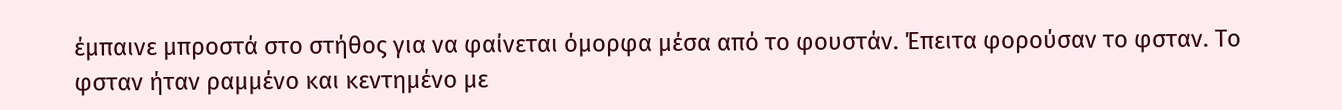έμπαινε μπροστά στο στήθος για να φαίνεται όμορφα μέσα από το φουστάν. Έπειτα φορούσαν το φσταν. Το φσταν ήταν ραμμένο και κεντημένο με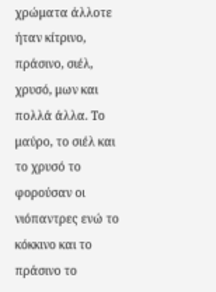χρώματα άλλοτε ήταν κίτρινο, πράσινο, σιέλ, χρυσό, μων και πολλά άλλα. Το μαύρο, το σιέλ και το χρυσό το φορούσαν οι νιόπαντρες ενώ το κόκκινο και το πράσινο το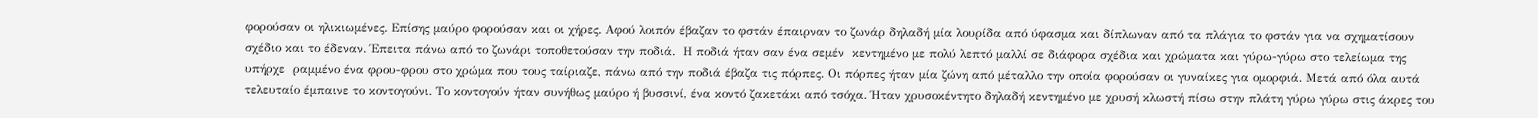φορούσαν οι ηλικιωμένες. Επίσης μαύρο φορούσαν και οι χήρες. Αφού λοιπόν έβαζαν το φστάν έπαιρναν το ζωνάρ δηλαδή μία λουρίδα από ύφασμα και δίπλωναν από τα πλάγια το φστάν για να σχηματίσουν σχέδιο και το έδεναν. Έπειτα πάνω από το ζωνάρι τοποθετούσαν την ποδιά.  Η ποδιά ήταν σαν ένα σεμέν  κεντημένο με πολύ λεπτό μαλλί σε διάφορα σχέδια και χρώματα και γύρω-γύρω στο τελείωμα της υπήρχε  ραμμένο ένα φρου-φρου στο χρώμα που τους ταίριαζε, πάνω από την ποδιά έβαζα τις πόρπες. Οι πόρπες ήταν μία ζώνη από μέταλλο την οποία φορούσαν οι γυναίκες για ομορφιά. Μετά από όλα αυτά τελευταίο έμπαινε το κοντογούνι. Το κοντογούν ήταν συνήθως μαύρο ή βυσσινί, ένα κοντό ζακετάκι από τσόχα. Ήταν χρυσοκέντητο δηλαδή κεντημένο με χρυσή κλωστή πίσω στην πλάτη γύρω γύρω στις άκρες του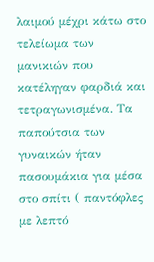λαιμού μέχρι κάτω στο τελείωμα των μανικιών που κατέληγαν φαρδιά και τετραγωνισμένα. Τα παπούτσια των γυναικών ήταν πασουμάκια για μέσα στο σπίτι ( παντόφλες με λεπτό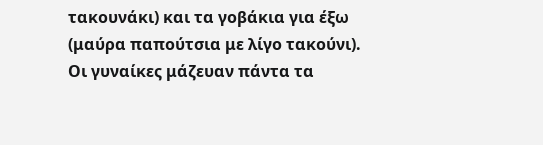τακουνάκι) και τα γοβάκια για έξω (μαύρα παπούτσια με λίγο τακούνι). Οι γυναίκες μάζευαν πάντα τα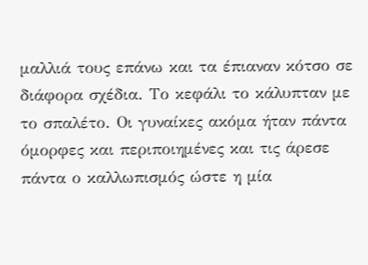μαλλιά τους επάνω και τα έπιαναν κότσο σε διάφορα σχέδια. Το κεφάλι το κάλυπταν με το σπαλέτο. Οι γυναίκες ακόμα ήταν πάντα όμορφες και περιποιημένες και τις άρεσε πάντα ο καλλωπισμός ώστε η μία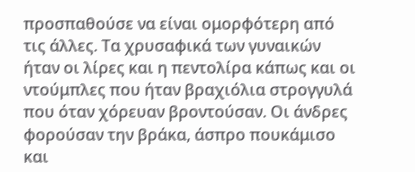προσπαθούσε να είναι ομορφότερη από τις άλλες. Τα χρυσαφικά των γυναικών ήταν οι λίρες και η πεντολίρα κάπως και οι ντούμπλες που ήταν βραχιόλια στρογγυλά που όταν χόρευαν βροντούσαν. Οι άνδρες φορούσαν την βράκα, άσπρο πουκάμισο και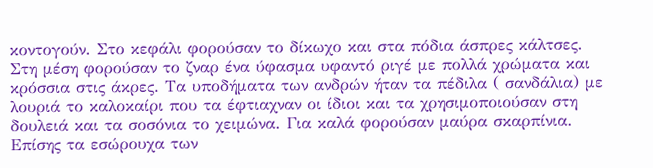κοντογούν. Στο κεφάλι φορούσαν το δίκωχο και στα πόδια άσπρες κάλτσες. Στη μέση φορούσαν το ζναρ ένα ύφασμα υφαντό ριγέ με πολλά χρώματα και κρόσσια στις άκρες. Τα υποδήματα των ανδρών ήταν τα πέδιλα ( σανδάλια) με λουριά το καλοκαίρι που τα έφτιαχναν οι ίδιοι και τα χρησιμοποιούσαν στη δουλειά και τα σοσόνια το χειμώνα. Για καλά φορούσαν μαύρα σκαρπίνια. Επίσης τα εσώρουχα των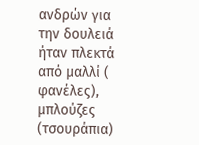ανδρών για την δουλειά ήταν πλεκτά από μαλλί ( φανέλες), μπλούζες (τσουράπια)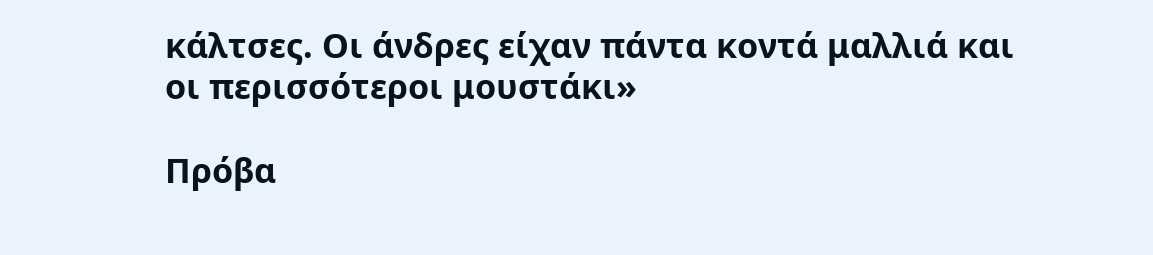κάλτσες. Οι άνδρες είχαν πάντα κοντά μαλλιά και οι περισσότεροι μουστάκι»

Πρόβα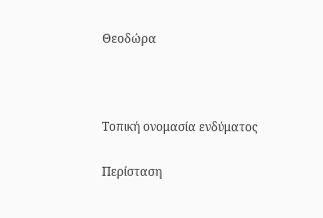Θεοδώρα



Τοπική ονομασία ενδύματος

Περίσταση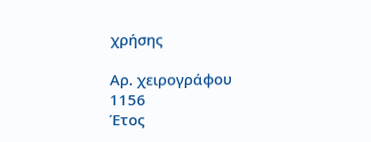χρήσης

Αρ. χειρογράφου
1156
Έτος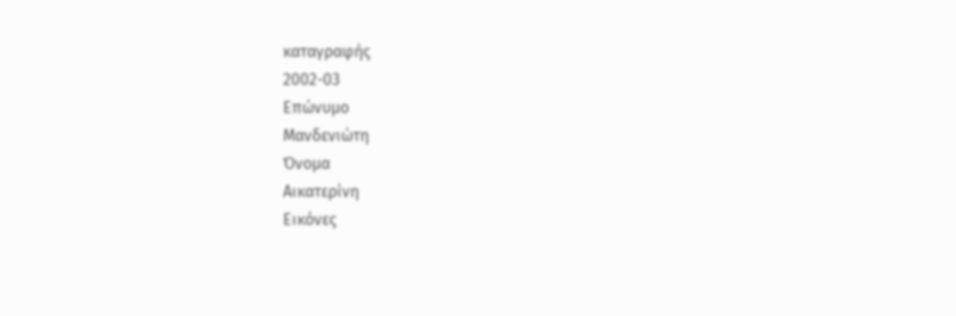καταγραφής
2002-03
Επώνυμο
Μανδενιώτη
Όνομα
Αικατερίνη
Εικόνες